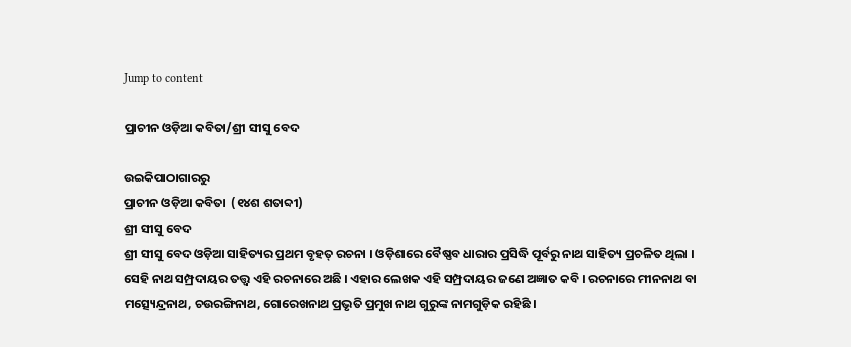Jump to content

ପ୍ରାଚୀନ ଓଡ଼ିଆ କବିତା/ଶ୍ରୀ ସୀସୁ ବେଦ

ଉଇକିପାଠାଗାର‌ରୁ
ପ୍ରାଚୀନ ଓଡ଼ିଆ କବିତା  (୧୪ଶ ଶତାବ୍ଦୀ)
ଶ୍ରୀ ସୀସୁ ବେଦ
ଶ୍ରୀ ସୀସୁ ବେଦ ଓଡ଼ିଆ ସାହିତ୍ୟର ପ୍ରଥମ ବୃହତ୍ ରଚନା । ଓଡ଼ିଶାରେ ବୈଷ୍ଣବ ଧାରାର ପ୍ରସିଦ୍ଧି ପୂର୍ବରୁ ନାଥ ସାହିତ୍ୟ ପ୍ରଚଳିତ ଥିଲା । ସେହି ନାଥ ସମ୍ପ୍ରଦାୟର ତତ୍ତ୍ୱ ଏହି ରଚନାରେ ଅଛି । ଏହାର ଲେଖକ ଏହି ସମ୍ପ୍ରଦାୟର ଜଣେ ଅଜ୍ଞାତ କବି । ରଚନାରେ ମୀନନାଥ ବା ମତ୍ସ୍ୟେନ୍ଦ୍ରନାଥ, ଚଉରଙ୍ଗିନାଥ, ଗୋରେଖନାଥ ପ୍ରଭୃତି ପ୍ରମୁଖ ନାଥ ଗୁରୁଙ୍କ ନାମଗୁଡ଼ିକ ରହିଛି ।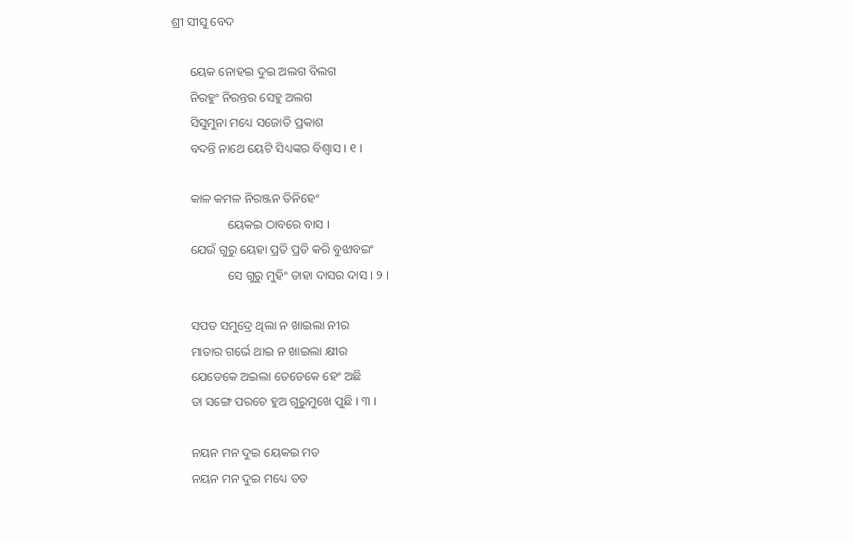ଶ୍ରୀ ସୀସୁ ବେଦ

      ୟେକ ନୋହଇ ଦୁଇ ଅଲଗ ବିଲଗ
      ନିରହୁଂ ନିରନ୍ତର ସେହୁ ଅଲଗ
      ସିସୁମୁନା ମଧ୍ୟେ ସଜୋତି ପ୍ରକାଶ
      ବଦନ୍ତି ନାଥେ ୟେଟି ସିଧ୍ୟଙ୍କର ବିଶ୍ୱାସ । ୧ ।

      କାଳ କମଳ ନିରଞ୍ଜନ ତିନିହେଂ
                  ୟେକଇ ଠାବରେ ବାସ ।
      ଯେଉଁ ଗୁରୁ ୟେହା ପ୍ରତି ପ୍ରତି କରି ବୁଝାବଇଂ
                  ସେ ଗୁରୁ ମୁହିଂ ତାହା ଦାସର ଦାସ । ୨ ।

      ସପତ ସମୁଦ୍ରେ ଥିଲା ନ ଖାଇଲା ନୀର
      ମାତାର ଗର୍ଭେ ଥାଇ ନ ଖାଇଲା କ୍ଷୀର
      ଯେଡେକେ ଅଇଲା ତେଡେକେ ହେଂ ଅଛି
      ତା ସଙ୍ଗେ ପରଚେ ହୁଅ ଗୁରୁମୁଖେ ପୁଛି । ୩ ।

      ନୟନ ମନ ଦୁଇ ୟେକଇ ମତ
      ନୟନ ମନ ଦୁଇ ମଧ୍ୟେ ତତ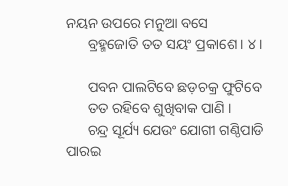ନୟନ ଉପରେ ମନୁଆ ବସେ
      ବ୍ରହ୍ମଜୋତି ତତ ସୟଂ ପ୍ରକାଶେ । ୪ ।

      ପବନ ପାଲଟିବେ ଛଡ଼ଚକ୍ର ଫୁଟିବେ
      ତତ ରହିବେ ଶୁଖିବାକ ପାଣି ।
      ଚନ୍ଦ୍ର ସୂର୍ଯ୍ୟ ଯେଉଂ ଯୋଗୀ ଗଣ୍ଠିପାଡି ପାରଇ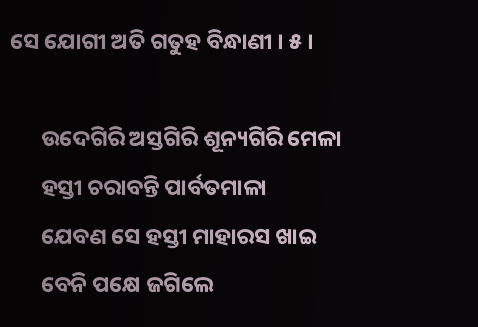ସେ ଯୋଗୀ ଅତି ଗତୁହ ବିନ୍ଧାଣୀ । ୫ ।

      ଉଦେଗିରି ଅସ୍ତଗିରି ଶୂନ୍ୟଗିରି ମେଳା
      ହସ୍ତୀ ଚରାବନ୍ତି ପାର୍ବତମାଳା
      ଯେବଣ ସେ ହସ୍ତୀ ମାହାରସ ଖାଇ
      ବେନି ପକ୍ଷେ ଜଗିଲେ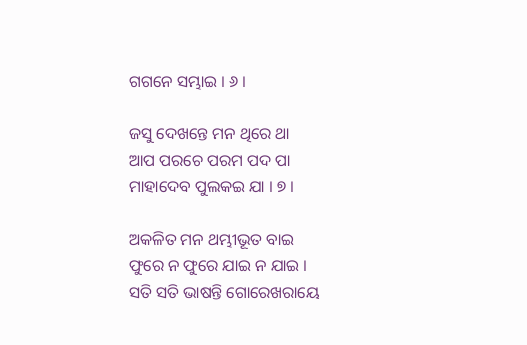ଗଗନେ ସମ୍ଭାଇ । ୬ ।

ଜସୁ ଦେଖନ୍ତେ ମନ ଥିରେ ଥା
ଆପ ପରଚେ ପରମ ପଦ ପା
ମାହାଦେବ ପୁଲକଇ ଯା । ୭ ।

ଅକଳିତ ମନ ଥମ୍ଭୀଭୂତ ବାଇ
ଫୁରେ ନ ଫୁରେ ଯାଇ ନ ଯାଇ ।
ସତି ସତି ଭାଷନ୍ତି ଗୋରେଖରାୟେ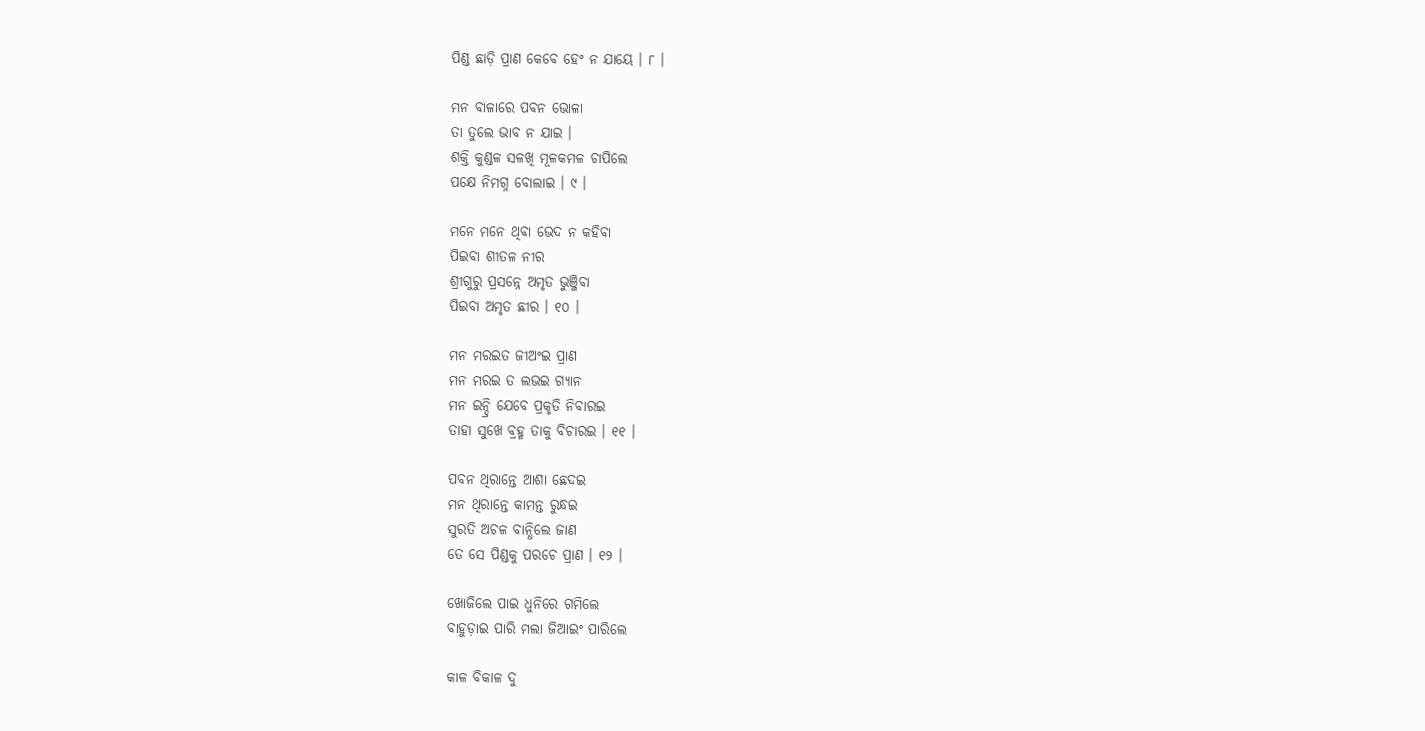ପିଣ୍ଡ ଛାଡ଼ି ପ୍ରାଣ କେବେ ହେଂ ନ ଯାୟେ । ୮ ।

ମନ ବାଳାରେ ପବନ ଭୋଳା
ତା ତୁଲେ ଭାବ ନ ଯାଇ ।
ଶକ୍ତି କୁଣ୍ଡଳ ସଳଖି ମୂଳକମଳ ଚାପିଲେ
ପକ୍ଷେ ନିମଗ୍ନ ବୋଲାଇ । ୯ ।

ମନେ ମନେ ଥିବା ଭେଦ ନ କହିବା
ପିଇବା ଶୀତଳ ନୀର
ଶ୍ରୀଗୁରୁ ପ୍ରସନ୍ନେ ଅମୃତ ଭୁଞ୍ଜିବା
ପିଇବା ଅମୃତ ଛୀର । ୧୦ ।

ମନ ମରଇତ ଜୀଅଂଇ ପ୍ରାଣ
ମନ ମରଇ ତ ଲଭଇ ଗ୍ୟାନ
ମନ ଇନ୍ଦ୍ରି ଯେବେ ପ୍ରକୃତି ନିବାରଇ
ତାହା ସୁଖେ ବ୍ରହ୍ମ ତାକୁ ବିଚାରଇ । ୧୧ ।

ପବନ ଥିରାନ୍ତେ ଆଶା ଛେଦଇ
ମନ ଥିରାନ୍ତେ କାମନ୍ତ ରୁନ୍ଧଇ
ସୁରତି ଅଚଳ ବାନ୍ଧିଲେ ଜାଣ
ତେ ସେ ପିଣ୍ଡକୁ ପରଚେ ପ୍ରାଣ । ୧୨ ।

ଖୋଜିଲେ ପାଇ ଧୁନିରେ ଗମିଲେ
ବାହୁଡ଼ାଇ ପାରି ମଲା ଜିଆଇଂ ପାରିଲେ

କାଳ ବିକାଳ ଦୁ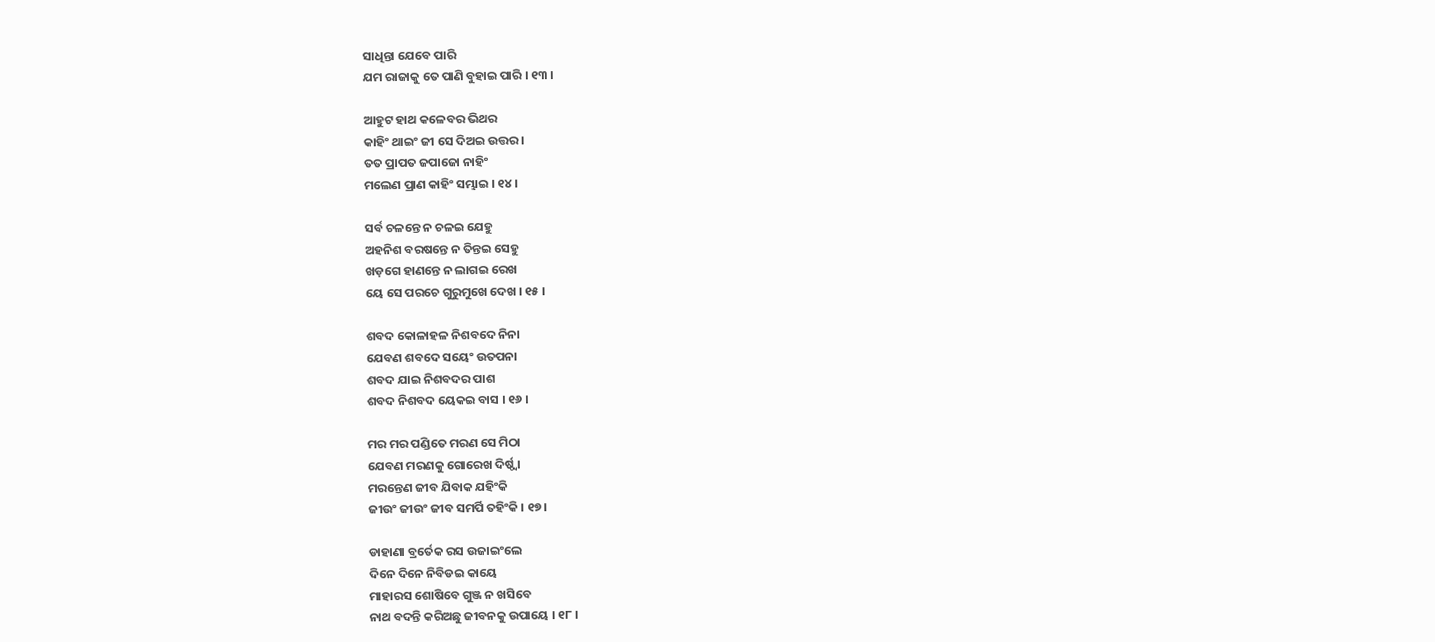ସାଧିନ୍ତା ଯେବେ ପାରି
ଯମ ରାଜାକୁ ତେ ପାଣି ବୁହାଇ ପାରି । ୧୩ ।

ଆହୁଟ ହାଥ କଳେବର ଭିଥର
କାହିଂ ଥାଇଂ ଜୀ ସେ ଦିଅଇ ଉତ୍ତର ।
ତତ ପ୍ରାପତ ଜପାଜୋ ନାହିଂ
ମଲେଣ ପ୍ରାଣ କାହିଂ ସମ୍ଭାଇ । ୧୪ ।

ସର୍ବ ଚଳନ୍ତେ ନ ଚଳଇ ଯେହୁ
ଅହନିଶ ବରଷନ୍ତେ ନ ତିନ୍ତଇ ସେହୁ
ଖଡ଼ଗେ ହାଣନ୍ତେ ନ ଲାଗଇ ରେଖ
ୟେ ସେ ପରଚେ ଗୁରୁମୁଖେ ଦେଖ । ୧୫ ।

ଶବଦ କୋଳାହଳ ନିଶବଦେ ନିନା
ଯେବଣ ଶବଦେ ସୟେଂ ଉତପନା
ଶବଦ ଯାଇ ନିଶବଦର ପାଶ
ଶବଦ ନିଶବଦ ୟେକଇ ବାସ । ୧୬ ।

ମର ମର ପଣ୍ଡିତେ ମରଣ ସେ ମିଠା
ଯେବଣ ମରଣକୁ ଗୋରେଖ ଦିର୍ଷ୍ଠ୍ୱା
ମରନ୍ତେଣ ଜୀବ ଯିବାକ ଯହିଂକି
ଜୀଉଂ ଜୀଉଂ ଜୀବ ସମର୍ପି ତହିଂକି । ୧୭ ।

ଡାହାଣା ବ୍ରର୍ତେକ ରସ ଉଜାଇଂଲେ
ଦିନେ ଦିନେ ନିବିଡଇ କାୟେ
ମାହାରସ ଶୋଷିବେ ଗୁଞ୍ଜ ନ ଖସିବେ
ନାଥ ବଦନ୍ତି କରିଅଛୁ ଜୀବନକୁ ଉପାୟେ । ୧୮ ।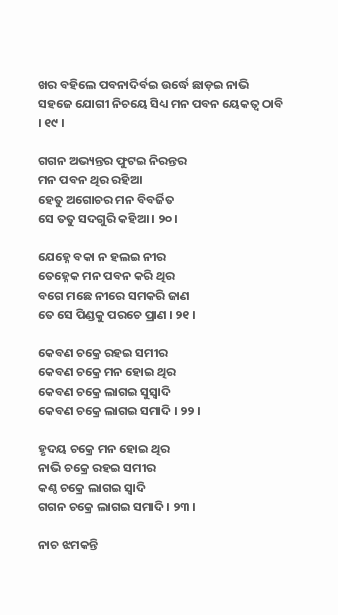ଖର ବହିଲେ ପବନାଦିର୍ବଇ ଉର୍ଦ୍ଧେ ଛାଡ଼ଇ ନାଭି
ସହଜେ ଯୋଗୀ ନିଚୟେ ସିଧ୍ୟ ମନ ପବନ ୟେକତ୍ୱ ଠାବି । ୧୯ ।

ଗଗନ ଅଭ୍ୟନ୍ତର ଫୁଟଇ ନିରନ୍ତର
ମନ ପବନ ଥିର ରହିଆ
ହେତୁ ଅଗୋଚର ମନ ବିବର୍ଜିତ
ସେ ତତୁ ସଦଗୁରି କହିଆ । ୨୦ ।

ଯେହ୍ନେ ବକା ନ ହଲଇ ନୀର
ତେହ୍ନେକ ମନ ପବନ କରି ଥିର
ବଗେ ମଛେ ନୀରେ ସମକରି ଜାଣ
ତେ ସେ ପିଣ୍ଡକୁ ପରଚେ ପ୍ରାଣ । ୨୧ ।

କେବଣ ଚକ୍ରେ ରହଇ ସମୀର
କେବଣ ଚକ୍ରେ ମନ ହୋଇ ଥିର
କେବଣ ଚକ୍ରେ ଲାଗଇ ସୁସ୍ୱାଦି
କେବଣ ଚକ୍ରେ ଲାଗଇ ସମାଦି । ୨୨ ।

ହୃଦୟ ଚକ୍ରେ ମନ ହୋଇ ଥିର
ନାଭି ଚକ୍ରେ ରହଇ ସମୀର
କଣ୍ଠ ଚକ୍ରେ ଲାଗଇ ସ୍ୱାଦି
ଗଗନ ଚକ୍ରେ ଲାଗଇ ସମାଦି । ୨୩ ।

ନାଚ ଝମକନ୍ତି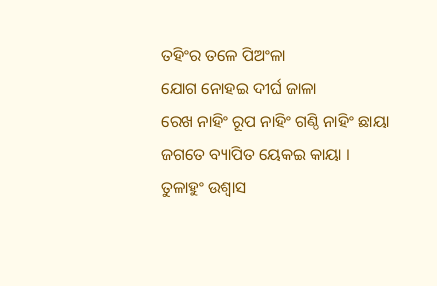ତହିଂର ତଳେ ପିଅଂଳା
ଯୋଗ ନୋହଇ ଦୀର୍ଘ ଜାଳା
ରେଖ ନାହିଂ ରୂପ ନାହିଂ ଗଣ୍ଠି ନାହିଂ ଛାୟା
ଜଗତେ ବ୍ୟାପିତ ୟେକଇ କାୟା ।
ତୁଳାହୁଂ ଉଶ୍ୱାସ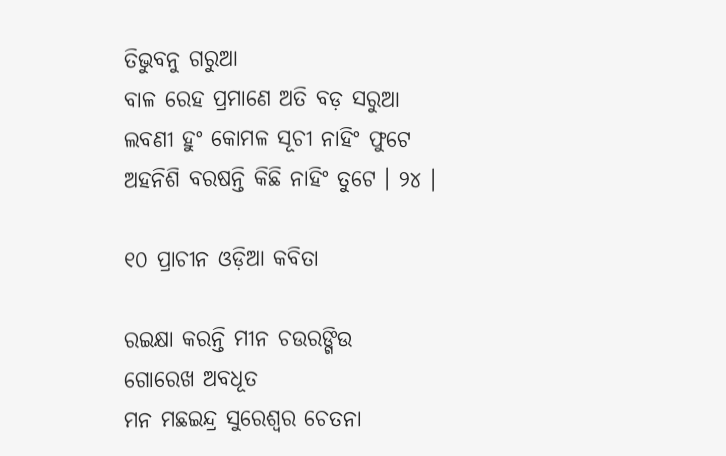ତିଭୁବନୁ ଗରୁଆ
ବାଳ ରେହ ପ୍ରମାଣେ ଅତି ବଡ଼ ସରୁଆ
ଲବଣୀ ହୁଂ କୋମଳ ସୂଚୀ ନାହିଂ ଫୁଟେ
ଅହନିଶି ବରଷନ୍ତି କିଛି ନାହିଂ ତୁଟେ । ୨୪ ।

୧୦ ପ୍ରାଚୀନ ଓଡ଼ିଆ କବିତା

ରଇକ୍ଷା କରନ୍ତି ମୀନ ଚଉରଙ୍ଗିଉ
ଗୋରେଖ ଅବଧୂତ
ମନ ମଛଇନ୍ଦ୍ର ସୁରେଶ୍ୱର ଚେତନା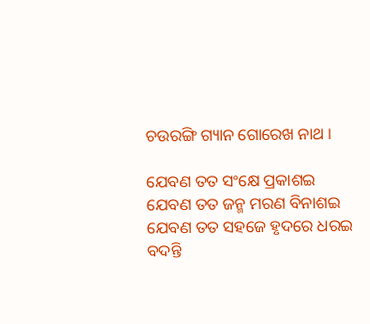ଚଉରଙ୍ଗି ଗ୍ୟାନ ଗୋରେଖ ନାଥ ।

ଯେବଣ ତତ ସଂକ୍ଷେ ପ୍ରକାଶଇ
ଯେବଣ ତତ ଜନ୍ମ ମରଣ ବିନାଶଇ
ଯେବଣ ତତ ସହଜେ ହୃଦରେ ଧରଇ
ବଦନ୍ତି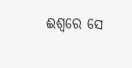ଈଶ୍ୱରେ ସେ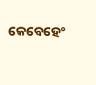କେବେହେଂ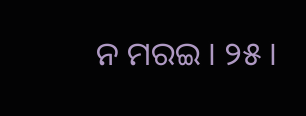ନ ମରଇ । ୨୫ ।